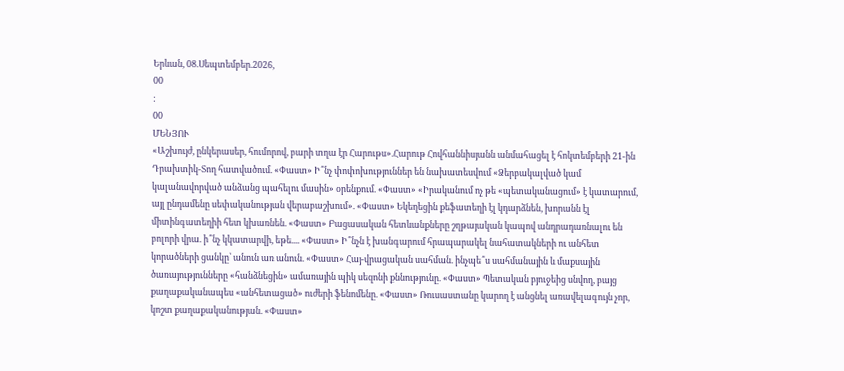Երևան, 08.Սեպտեմբեր.2026,
00
:
00
ՄԵՆՅՈՒ
«Աշխույժ, ընկերասեր, հումորով, բարի տղա էր Հարութս».Հարութ Հովհաննիսյանն անմահացել է հոկտեմբերի 21-ին Դրախտիկ-Տող հատվածում. «Փաստ» Ի՞նչ փոփոխություններ են նախատեսվում «Ձերբակալված կամ կալանավորված անձանց պահելու մասին» օրենքում. «Փաստ» «Իրականում ոչ թե «պետականացում» է կատարում, այլ ընդամենը սեփականության վերաբաշխում». «Փաստ» Եկեղեցին քեֆատեղի էլ կդարձնեն, խորանն էլ միտինգատեղիի հետ կխառնեն. «Փաստ» Բացասական հետևանքները շղթայական կապով անդրադառնալու են բոլորի վրա. ի՞նչ կկատարվի, եթե.... «Փաստ» Ի՞նչն է խանգարում հրապարակել նահատակների ու անհետ կորածների ցանկը՝ անուն առ անուն. «Փաստ» Հայ-վրացական սահման. ինչպե՞ս սահմանային և մաքսային ծառայությունները «հանձնեցին» ամառային պիկ սեզոնի քննությունը. «Փաստ» Պետական բյուջեից սնվող, բայց քաղաքականապես «անհետացած» ուժերի ֆենոմենը. «Փաստ» Ռուսաստանը կարող է անցնել առավելագույն չոր, կոշտ քաղաքականության. «Փաստ»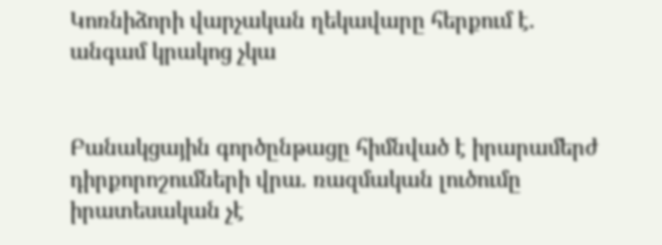Կոռնիձորի վարչական ղեկավարը հերքում է. անգամ կրակոց չկա


Բանակցային գործընթացը հիմնված է իրարամերժ դիրքորոշումների վրա. ռազմական լուծումը իրատեսական չէ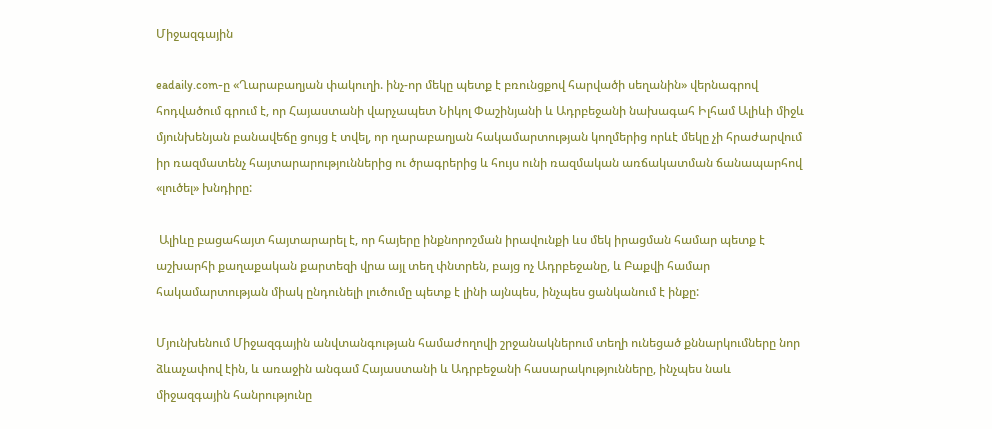Միջազգային

eadaily.com-ը «Ղարաբաղյան փակուղի. ինչ-որ մեկը պետք է բռունցքով հարվածի սեղանին» վերնագրով հոդվածում գրում է, որ Հայաստանի վարչապետ Նիկոլ Փաշինյանի և Ադրբեջանի նախագահ Իլհամ Ալիևի միջև մյունխենյան բանավեճը ցույց է տվել, որ ղարաբաղյան հակամարտության կողմերից որևէ մեկը չի հրաժարվում իր ռազմատենչ հայտարարություններից ու ծրագրերից և հույս ունի ռազմական առճակատման ճանապարհով «լուծել» խնդիրը:

 Ալիևը բացահայտ հայտարարել է, որ հայերը ինքնորոշման իրավունքի ևս մեկ իրացման համար պետք է աշխարհի քաղաքական քարտեզի վրա այլ տեղ փնտրեն, բայց ոչ Ադրբեջանը, և Բաքվի համար հակամարտության միակ ընդունելի լուծումը պետք է լինի այնպես, ինչպես ցանկանում է ինքը:

Մյունխենում Միջազգային անվտանգության համաժողովի շրջանակներում տեղի ունեցած քննարկումները նոր ձևաչափով էին, և առաջին անգամ Հայաստանի և Ադրբեջանի հասարակությունները, ինչպես նաև միջազգային հանրությունը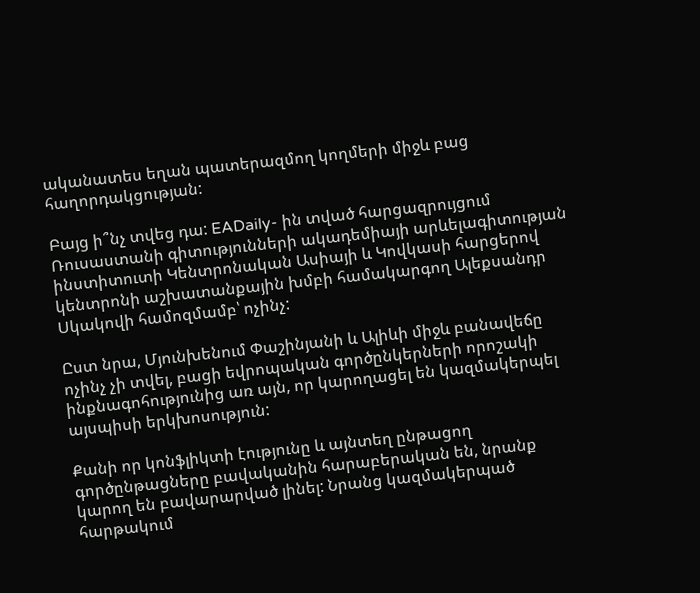ականատես եղան պատերազմող կողմերի միջև բաց հաղորդակցության:

Բայց ի՞նչ տվեց դա: EADaily- ին տված հարցազրույցում Ռուսաստանի գիտությունների ակադեմիայի արևելագիտության ինստիտուտի Կենտրոնական Ասիայի և Կովկասի հարցերով կենտրոնի աշխատանքային խմբի համակարգող Ալեքսանդր Սկակովի համոզմամբ՝ ոչինչ:

Ըստ նրա, Մյունխենում Փաշինյանի և Ալիևի միջև բանավեճը ոչինչ չի տվել, բացի եվրոպական գործընկերների որոշակի ինքնագոհությունից առ այն, որ կարողացել են կազմակերպել այսպիսի երկխոսություն:

Քանի որ կոնֆլիկտի էությունը և այնտեղ ընթացող գործընթացները բավականին հարաբերական են, նրանք կարող են բավարարված լինել: Նրանց կազմակերպած հարթակում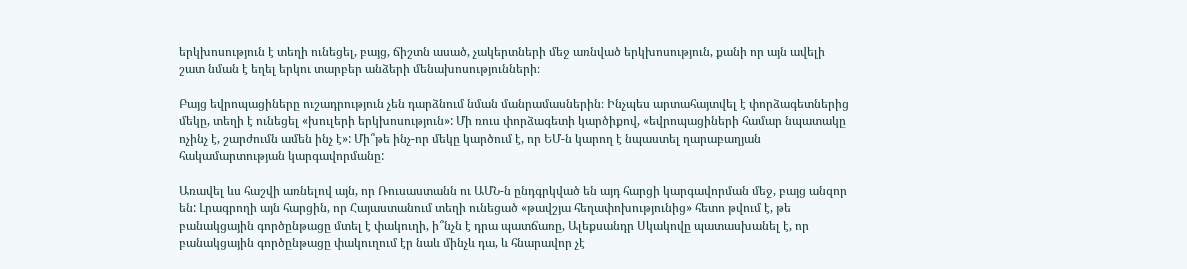երկխոսություն է տեղի ունեցել, բայց, ճիշտն ասած, չակերտների մեջ առնված երկխոսություն, քանի որ այն ավելի շատ նման է եղել երկու տարբեր անձերի մենախոսությունների։

Բայց եվրոպացիները ուշադրություն չեն դարձնում նման մանրամասներին։ Ինչպես արտահայտվել է փորձագետներից մեկը, տեղի է ունեցել «խուլերի երկխոսություն»: Մի ռուս փորձագետի կարծիքով, «եվրոպացիների համար նպատակը ոչինչ է, շարժումն ամեն ինչ է»: Մի՞թե ինչ-որ մեկը կարծում է, որ ԵՄ-ն կարող է նպաստել ղարաբաղյան հակամարտության կարգավորմանը:

Առավել ևս հաշվի առնելով այն, որ Ռուսաստանն ու ԱՄՆ-ն ընդգրկված են այդ հարցի կարգավորման մեջ, բայց անզոր են: Լրագրողի այն հարցին, որ Հայաստանում տեղի ունեցած «թավշյա հեղափոխությունից» հետո թվում է, թե բանակցային գործընթացը մտել է փակուղի, ի՞նչն է դրա պատճառը, Ալեքսանդր Սկակովը պատասխանել է, որ բանակցային գործընթացը փակուղում էր նաև մինչև դա, և հնարավոր չէ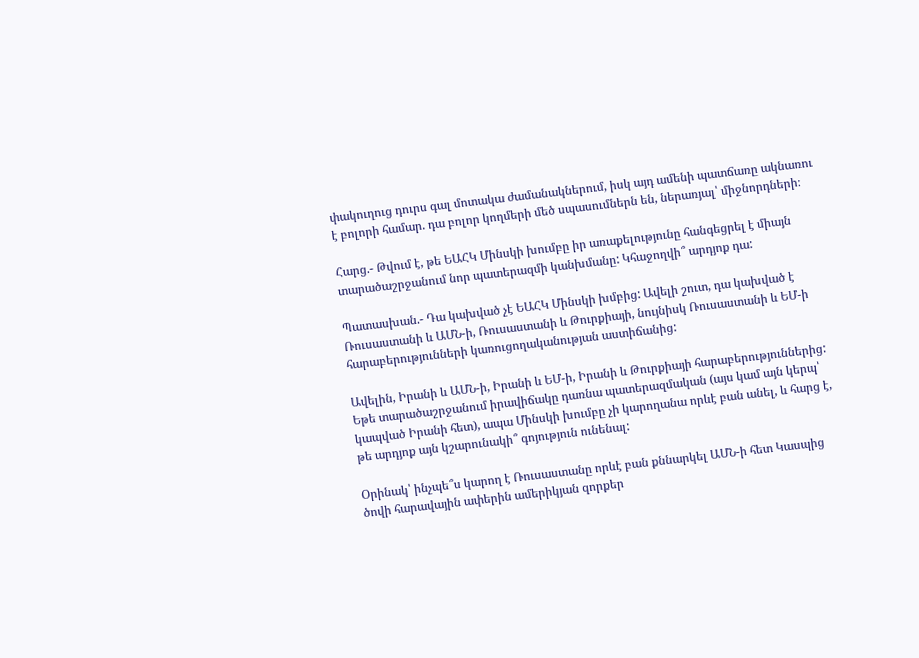փակուղուց դուրս գալ մոտակա ժամանակներում, իսկ այդ ամենի պատճառը ակնառու է բոլորի համար. դա բոլոր կողմերի մեծ սպասումներն են, ներառյալ՝ միջնորդների։

Հարց.- Թվում է, թե ԵԱՀԿ Մինսկի խումբը իր առաքելությունը հանգեցրել է միայն տարածաշրջանում նոր պատերազմի կանխմանը: Կհաջողվի՞ արդյոք դա:

Պատասխան.- Դա կախված չէ ԵԱՀԿ Մինսկի խմբից: Ավելի շուտ, դա կախված է Ռուսաստանի և ԱՄՆ-ի, Ռուսաստանի և Թուրքիայի, նույնիսկ Ռուսաստանի և ԵՄ-ի հարաբերությունների կառուցողականության աստիճանից:

Ավելին, Իրանի և ԱՄՆ-ի, Իրանի և ԵՄ-ի, Իրանի և Թուրքիայի հարաբերություններից: Եթե տարածաշրջանում իրավիճակը դառնա պատերազմական (այս կամ այն կերպ՝ կապված Իրանի հետ), ապա Մինսկի խումբը չի կարողանա որևէ բան անել, և հարց է, թե արդյոք այն կշարունակի՞ գոյություն ունենալ:

Օրինակ՝ ինչպե՞ս կարող է Ռուսաստանը որևէ բան քննարկել ԱՄՆ-ի հետ Կասպից ծովի հարավային ափերին ամերիկյան զորքեր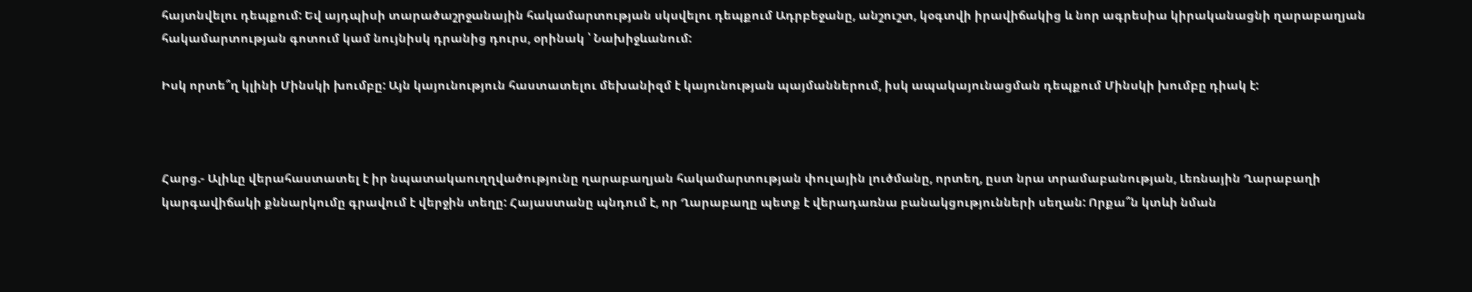հայտնվելու դեպքում: Եվ այդպիսի տարածաշրջանային հակամարտության սկսվելու դեպքում Ադրբեջանը, անշուշտ, կօգտվի իրավիճակից և նոր ագրեսիա կիրականացնի ղարաբաղյան հակամարտության գոտում կամ նույնիսկ դրանից դուրս, օրինակ ՝ Նախիջևանում:

Իսկ որտե՞ղ կլինի Մինսկի խումբը: Այն կայունություն հաստատելու մեխանիզմ է կայունության պայմաններում, իսկ ապակայունացման դեպքում Մինսկի խումբը դիակ է:



Հարց.- Ալիևը վերահաստատել է իր նպատակաուղղվածությունը ղարաբաղյան հակամարտության փուլային լուծմանը, որտեղ, ըստ նրա տրամաբանության, Լեռնային Ղարաբաղի կարգավիճակի քննարկումը գրավում է վերջին տեղը: Հայաստանը պնդում է, որ Ղարաբաղը պետք է վերադառնա բանակցությունների սեղան: Որքա՞ն կտևի նման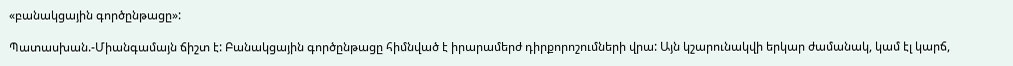«բանակցային գործընթացը»:

Պատասխան.-Միանգամայն ճիշտ է: Բանակցային գործընթացը հիմնված է իրարամերժ դիրքորոշումների վրա: Այն կշարունակվի երկար ժամանակ, կամ էլ կարճ,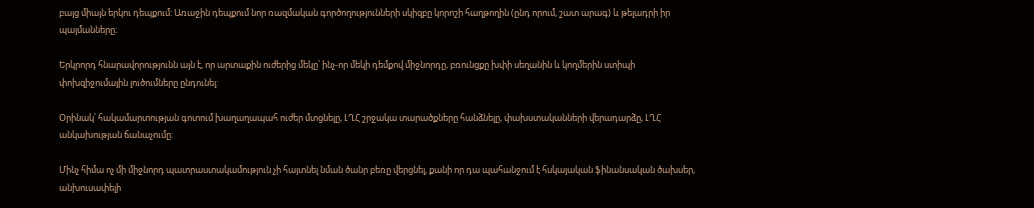բայց միայն երկու դեպքում: Առաջին դեպքում նոր ռազմական գործողությունների սկիզբը կորոշի հաղթողին (ընդ որում, շատ արագ) և թելադրի իր պայմանները։

Երկրորդ հնարավորությունն այն է, որ արտաքին ուժերից մեկը՝ ինչ-որ մեկի դեմքով միջնորդը, բռունցքը խփի սեղանին և կողմերին ստիպի փոխզիջումային լուծումները ընդունել:

Օրինակ՝ հակամարտության գոտում խաղաղապահ ուժեր մտցնելը, ԼՂՀ շրջակա տարածքները հանձնելը, փախստականների վերադարձը, ԼՂՀ անկախության ճանաչումը:

Մինչ հիմա ոչ մի միջնորդ պատրաստակամություն չի հայտնել նման ծանր բեռը վերցնել, քանի որ դա պահանջում է հսկայական ֆինանսական ծախսեր, անխուսափելի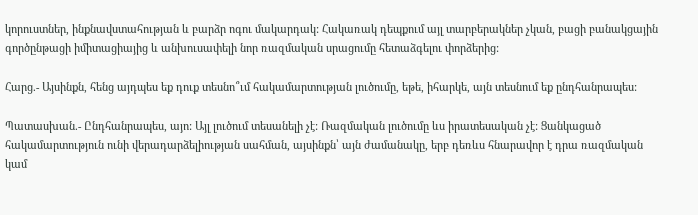կորուստներ, ինքնավստահության և բարձր ոգու մակարդակ: Հակառակ դեպքում այլ տարբերակներ չկան, բացի բանակցային գործընթացի իմիտացիայից և անխուսափելի նոր ռազմական սրացումը հետաձգելու փորձերից:

Հարց.- Այսինքն, հենց այդպես եք դուք տեսնո՞ւմ հակամարտության լուծումը, եթե, իհարկե, այն տեսնում եք ընդհանրապես:

Պատասխան.- Ընդհանրապես, այո: Այլ լուծում տեսանելի չէ: Ռազմական լուծումը ևս իրատեսական չէ: Ցանկացած հակամարտություն ունի վերադարձելիության սահման, այսինքն՝ այն ժամանակը, երբ դեռևս հնարավոր է դրա ռազմական կամ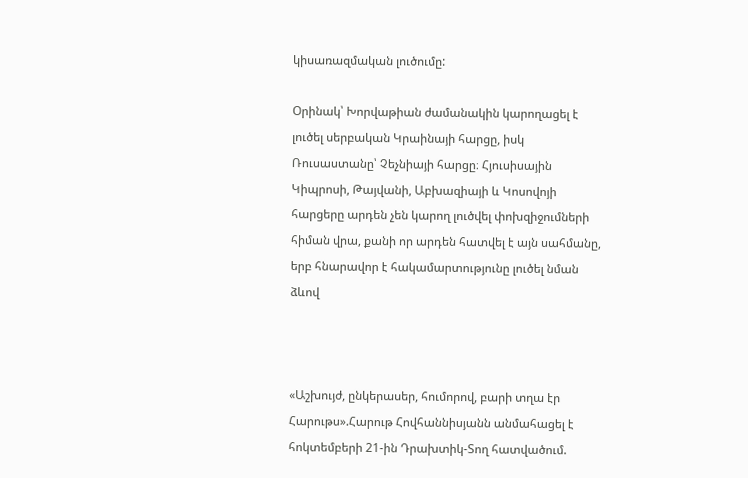կիսառազմական լուծումը:

Օրինակ՝ Խորվաթիան ժամանակին կարողացել է լուծել սերբական Կրաինայի հարցը, իսկ Ռուսաստանը՝ Չեչնիայի հարցը։ Հյուսիսային Կիպրոսի, Թայվանի, Աբխազիայի և Կոսովոյի հարցերը արդեն չեն կարող լուծվել փոխզիջումների հիման վրա, քանի որ արդեն հատվել է այն սահմանը, երբ հնարավոր է հակամարտությունը լուծել նման ձևով



«Աշխույժ, ընկերասեր, հումորով, բարի տղա էր Հարութս».Հարութ Հովհաննիսյանն անմահացել է հոկտեմբերի 21-ին Դրախտիկ-Տող հատվածում.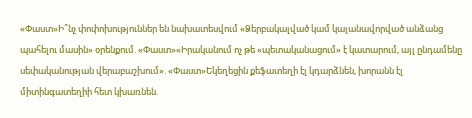«Փաստ»Ի՞նչ փոփոխություններ են նախատեսվում «Ձերբակալված կամ կալանավորված անձանց պահելու մասին» օրենքում. «Փաստ»«Իրականում ոչ թե «պետականացում» է կատարում, այլ ընդամենը սեփականության վերաբաշխում». «Փաստ»Եկեղեցին քեֆատեղի էլ կդարձնեն, խորանն էլ միտինգատեղիի հետ կխառնեն.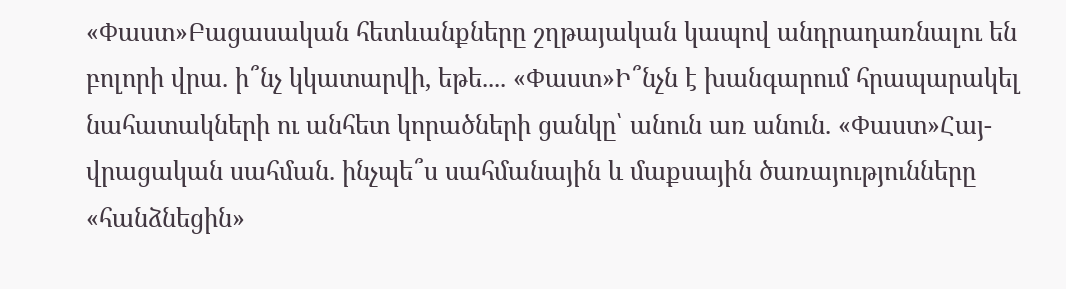«Փաստ»Բացասական հետևանքները շղթայական կապով անդրադառնալու են բոլորի վրա. ի՞նչ կկատարվի, եթե.... «Փաստ»Ի՞նչն է խանգարում հրապարակել նահատակների ու անհետ կորածների ցանկը՝ անուն առ անուն. «Փաստ»Հայ-վրացական սահման. ինչպե՞ս սահմանային և մաքսային ծառայությունները «հանձնեցին»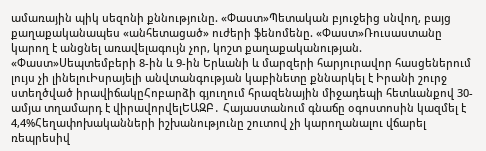ամառային պիկ սեզոնի քննությունը. «Փաստ»Պետական բյուջեից սնվող, բայց քաղաքականապես «անհետացած» ուժերի ֆենոմենը. «Փաստ»Ռուսաստանը կարող է անցնել առավելագույն չոր, կոշտ քաղաքականության. «Փաստ»Սեպտեմբերի 8-ին և 9-ին Երևանի և մարզերի հարյուրավոր հասցեներում լույս չի լինելուԻսրայելի անվտանգության կաբինետը քննարկել է Իրանի շուրջ ստեղծված իրավիճակըՀոբարձի գյուղում հրազենային միջադեպի հետևանքով 30-ամյա տղամարդ է վիրավորվելԵԱԶԲ․ Հայաստանում գնաճը օգոստոսին կազմել է 4,4%Հեղափոխականների իշխանությունը շուտով չի կարողանալու վճարել ռեպրեսիվ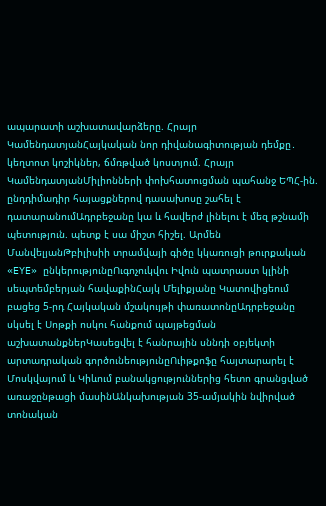ապարատի աշխատավարձերը. Հրայր ԿամենդատյանՀայկական նոր դիվանագիտության դեմքը․ կեղտոտ կոշիկներ, ճմռթված կոստյում. Հրայր ԿամենդատյանՄիլիոնների փոխհատուցման պահանջ ԵՊՀ-ին. ընդդիմադիր հայացքներով դասախոսը շահել է դատարանումԱդրբեջանը կա և հավերժ լինելու է մեզ թշնամի պետություն. պետք է սա միշտ հիշել. Արմեն ՄանվելյանԹբիլիսիի տրամվայի գիծը կկառուցի թուրքական «EYE» ընկերությունըՈւգոչուկվու Իվուն պատրաստ կլինի սեպտեմբերյան հավաքինՀայկ Մելիքյանը Կատովիցեում բացեց 5-րդ Հայկական մշակույթի փառատոնըԱդրբեջանը սկսել է Սոթքի ոսկու հանքում պայթեցման աշխատանքներԿասեցվել է հանրային սննդի օբյեկտի արտադրական գործունեությունըՈւիթքոֆը հայտարարել է Մոսկվայում և Կիևում բանակցություններից հետո գրանցված առաջընթացի մասինԱնկախության 35-ամյակին նվիրված տոնական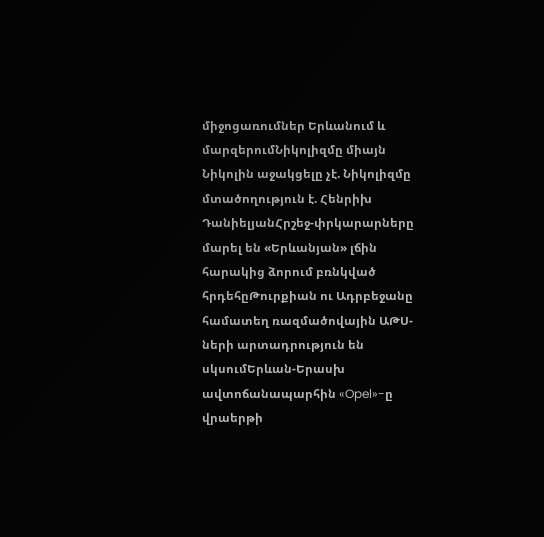միջոցառումներ Երևանում և մարզերումՆիկոլիզմը միայն Նիկոլին աջակցելը չէ. Նիկոլիզմը մտածողություն է. Հենրիխ ԴանիելյանՀրշեջ-փրկարարները մարել են «Երևանյան» լճին հարակից ձորում բռնկված հրդեհըԹուրքիան ու Ադրբեջանը համատեղ ռազմածովային ԱԹՍ-ների արտադրություն են սկսումԵրևան-Երասխ ավտոճանապարհին «Opel»-ը վրաերթի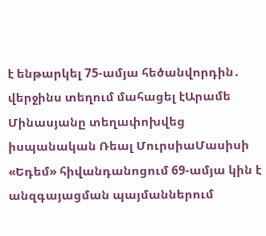է ենթարկել 75-ամյա հեծանվորդին․ վերջինս տեղում մահացել էԱրամե Մինասյանը տեղափոխվեց իսպանական Ռեալ ՄուրսիաՄասիսի «Եդեմ» հիվանդանոցում 69-ամյա կին է անզգայացման պայմաններում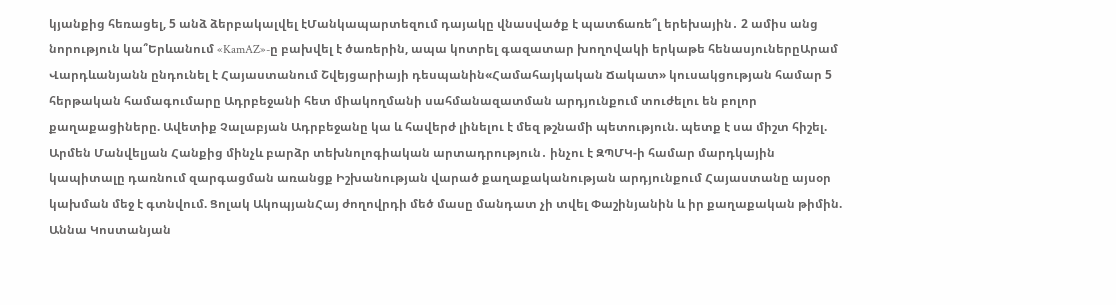կյանքից հեռացել, 5 անձ ձերբակալվել էՄանկապարտեզում դայակը վնասվածք է պատճառե՞լ երեխային․ 2 ամիս անց նորություն կա՞Երևանում «KamAZ»-ը բախվել է ծառերին, ապա կոտրել գազատար խողովակի երկաթե հենասյուներըԱրամ Վարդևանյանն ընդունել է Հայաստանում Շվեյցարիայի դեսպանին«Համահայկական Ճակատ» կուսակցության համար 5 հերթական համագումարը Ադրբեջանի հետ միակողմանի սահմանազատման արդյունքում տուժելու են բոլոր քաղաքացիները. Ավետիք Չալաբյան Ադրբեջանը կա և հավերժ լինելու է մեզ թշնամի պետություն. պետք է սա միշտ հիշել. Արմեն Մանվելյան Հանքից մինչև բարձր տեխնոլոգիական արտադրություն․ ինչու է ԶՊՄԿ-ի համար մարդկային կապիտալը դառնում զարգացման առանցք Իշխանության վարած քաղաքականության արդյունքում Հայաստանը այսօր կախման մեջ է գտնվում. Ցոլակ ԱկոպյանՀայ ժողովրդի մեծ մասը մանդատ չի տվել Փաշինյանին և իր քաղաքական թիմին. Աննա Կոստանյան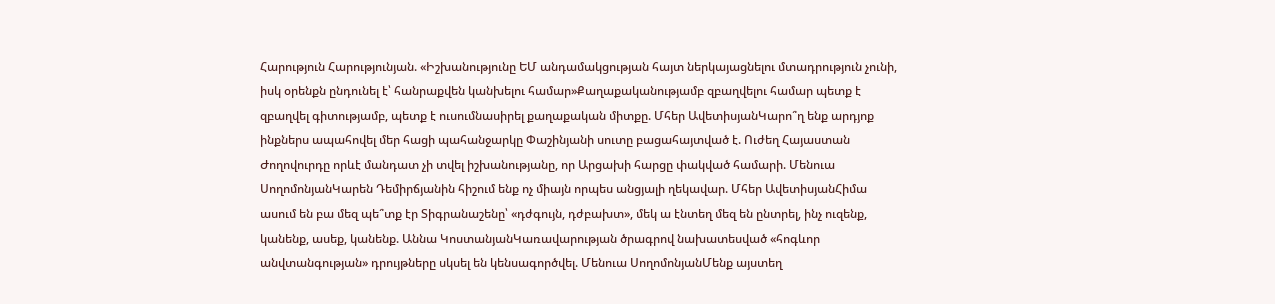Հարություն Հարությունյան. «Իշխանությունը ԵՄ անդամակցության հայտ ներկայացնելու մտադրություն չունի, իսկ օրենքն ընդունել է՝ հանրաքվեն կանխելու համար»Քաղաքականությամբ զբաղվելու համար պետք է զբաղվել գիտությամբ, պետք է ուսումնասիրել քաղաքական միտքը. Մհեր ԱվետիսյանԿարո՞ղ ենք արդյոք ինքներս ապահովել մեր հացի պահանջարկը Փաշինյանի սուտը բացահայտված է. Ուժեղ Հայաստան Ժողովուրդը որևէ մանդատ չի տվել իշխանությանը, որ Արցախի հարցը փակված համարի. Մենուա ՍողոմոնյանԿարեն Դեմիրճյանին հիշում ենք ոչ միայն որպես անցյալի ղեկավար. Մհեր ԱվետիսյանՀիմա ասում են բա մեզ պե՞տք էր Տիգրանաշենը՝ «դժգույն, դժբախտ», մեկ ա էնտեղ մեզ են ընտրել, ինչ ուզենք, կանենք, ասեք, կանենք. Աննա ԿոստանյանԿառավարության ծրագրով նախատեսված «հոգևոր անվտանգության» դրույթները սկսել են կենսագործվել. Մենուա ՍողոմոնյանՄենք այստեղ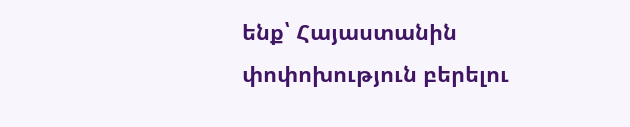ենք՝ Հայաստանին փոփոխություն բերելու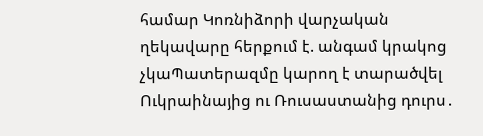համար Կոռնիձորի վարչական ղեկավարը հերքում է. անգամ կրակոց չկաՊատերազմը կարող է տարածվել Ուկրաինայից ու Ռուսաստանից դուրս․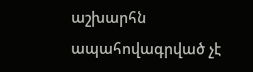աշխարհն ապահովագրված չէ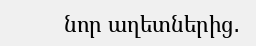նոր աղետներից․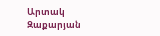Արտակ Զաքարյան